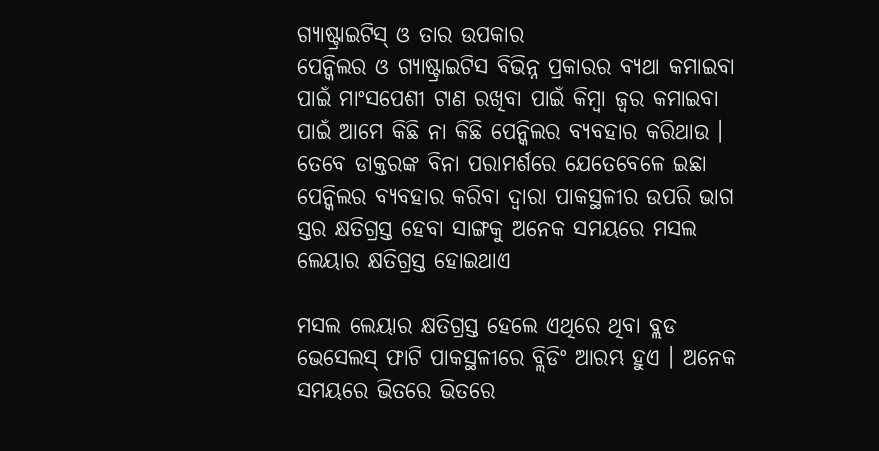ଗ୍ୟାଷ୍ଟ୍ରାଇଟିସ୍ ଓ ତାର ଉପକାର
ପେନ୍କିଲର ଓ ଗ୍ୟାଷ୍ଟ୍ରାଇଟିସ ବିଭିନ୍ନ ପ୍ରକାରର ବ୍ୟଥା କମାଇବା ପାଇଁ ମାଂସପେଶୀ ଟାଣ ରଖିବା ପାଇଁ କିମ୍ବା ଜ୍ୱର କମାଇବା ପାଇଁ ଆମେ କିଛି ନା କିଛି ପେନ୍କିଲର ବ୍ୟବହାର କରିଥାଉ । ତେବେ ଡାକ୍ତରଙ୍କ ବିନା ପରାମର୍ଶରେ ଯେତେବେଳେ ଇଛା ପେନ୍କିଲର ବ୍ୟବହାର କରିବା ଦ୍ୱାରା ପାକସ୍ଥଳୀର ଉପରି ଭାଗ ସ୍ତର କ୍ଷତିଗ୍ରସ୍ତ ହେବା ସାଙ୍ଗକୁ ଅନେକ ସମୟରେ ମସଲ ଲେୟାର କ୍ଷତିଗ୍ରସ୍ତ ହୋଇଥାଏ

ମସଲ ଲେୟାର କ୍ଷତିଗ୍ରସ୍ତ ହେଲେ ଏଥିରେ ଥିବା ବ୍ଲଡ ଭେସେଲସ୍ ଫାଟି ପାକସ୍ଥଳୀରେ ବ୍ଲିଡିଂ ଆରମ୍ଭ ହୁଏ । ଅନେକ ସମୟରେ ଭିତରେ ଭିତରେ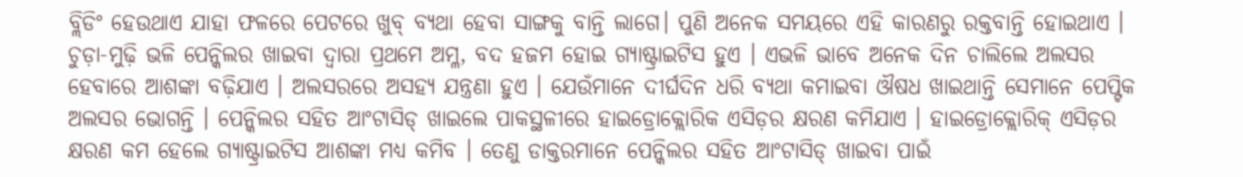ବ୍ଲିଡିଂ ହେଉଥାଏ ଯାହା ଫଳରେ ପେଟରେ ଖୁବ୍ ବ୍ୟଥା ହେବା ସାଙ୍ଗକୁ ବାନ୍ତି ଲାଗେ। ପୁଣି ଅନେକ ସମୟରେ ଏହି କାରଣରୁ ରକ୍ତବାନ୍ତି ହୋଇଥାଏ । ଚୁଡ଼ା-ମୁଢ଼ି ଭଳି ପେନ୍କିଲର ଖାଇବା ଦ୍ୱାରା ପ୍ରଥମେ ଅମ୍ଳ, ବଦ ହଜମ ହୋଇ ଗ୍ୟାଷ୍ଟ୍ରାଇଟିସ ହୁଏ । ଏଭଳି ଭାବେ ଅନେକ ଦିନ ଚାଲିଲେ ଅଲସର ହେବାରେ ଆଶଙ୍କା ବଢ଼ିଯାଏ । ଅଲସରରେ ଅସହ୍ୟ ଯନ୍ତ୍ରଣା ହୁଏ । ଯେଉଁମାନେ ଦୀର୍ଘଦିନ ଧରି ବ୍ୟଥା କମାଇବା ଔଷଧ ଖାଇଥାନ୍ତି ସେମାନେ ପେପ୍ଟିକ ଅଲସର ଭୋଗନ୍ତି । ପେନ୍କିଲର ସହିତ ଆଂଟାସିଡ୍ ଖାଇଲେ ପାକସ୍ଥଳୀରେ ହାଇଡ୍ରୋକ୍ଲୋରିକ ଏସିଡ଼ର କ୍ଷରଣ କମିଯାଏ । ହାଇଡ୍ରୋକ୍ଲୋରିକ୍ ଏସିଡ଼ର କ୍ଷରଣ କମ ହେଲେ ଗ୍ୟାଷ୍ଟ୍ରାଇଟିସ ଆଶଙ୍କା ମଧ୍ୟ କମିବ । ତେଣୁ ଡାକ୍ତରମାନେ ପେନ୍କିଲର ସହିତ ଆଂଟାସିଡ୍ ଖାଇବା ପାଇଁ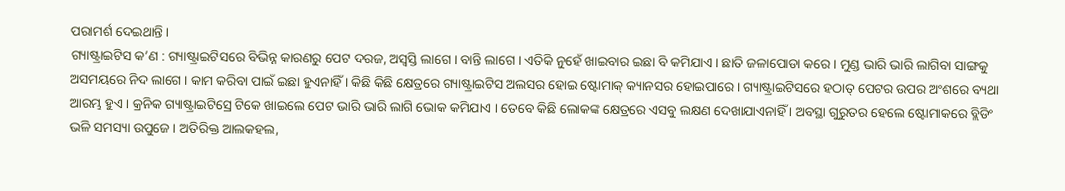ପରାମର୍ଶ ଦେଇଥାନ୍ତି ।
ଗ୍ୟାଷ୍ଟ୍ରାଇଟିସ କ’ଣ : ଗ୍ୟାଷ୍ଟ୍ରାଇଟିସରେ ବିଭିନ୍ନ କାରଣରୁ ପେଟ ଦରଜ, ଅସ୍ୱସ୍ତି ଲାଗେ । ବାନ୍ତି ଲାଗେ । ଏତିକି ନୁହେଁ ଖାଇବାର ଇଛା ବି କମିଯାଏ । ଛାତି ଜଳାପୋଡା କରେ । ମୁଣ୍ଡ ଭାରି ଭାରି ଲାଗିବା ସାଙ୍ଗକୁ ଅସମୟରେ ନିଦ ଲାଗେ । କାମ କରିବା ପାଇଁ ଇଛା ହୁଏନାହିଁ । କିଛି କିଛି କ୍ଷେତ୍ରରେ ଗ୍ୟାଷ୍ଟ୍ରାଇଟିସ ଅଲସର ହୋଇ ଷ୍ଟୋମାକ୍ କ୍ୟାନସର ହୋଇପାରେ । ଗ୍ୟାଷ୍ଟ୍ରାଇଟିସରେ ହଠାତ୍ ପେଟର ଉପର ଅଂଶରେ ବ୍ୟଥା ଆରମ୍ଭ ହୁଏ । କ୍ରନିକ ଗ୍ୟାଷ୍ଟ୍ରାଇଟିସ୍ରେ ଟିକେ ଖାଇଲେ ପେଟ ଭାରି ଭାରି ଲାଗି ଭୋକ କମିଯାଏ । ତେବେ କିଛି ଲୋକଙ୍କ କ୍ଷେତ୍ରରେ ଏସବୁ ଲକ୍ଷଣ ଦେଖାଯାଏନାହିଁ । ଅବସ୍ଥା ଗୁରୁତର ହେଲେ ଷ୍ଟୋମାକରେ ବ୍ଲିଡିଂ ଭଳି ସମସ୍ୟା ଉପୁଜେ । ଅତିରିକ୍ତ ଆଲକହଲ,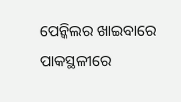ପେନ୍କିଲର ଖାଇବାରେ ପାକସ୍ଥଳୀରେ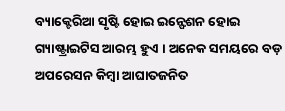ବ୍ୟାକ୍ଟେରିଆ ସୃଷ୍ଟି ହୋଇ ଇନ୍ଫେଶନ ହୋଇ ଗ୍ୟାଷ୍ଟ୍ରାଇଟିସ ଆରମ୍ଭ ହୁଏ । ଅନେକ ସମୟରେ ବଡ଼ ଅପରେସନ କିମ୍ବା ଆଘାତଜନିତ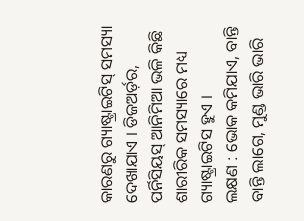କାରଣରୁ ଗ୍ୟାଷ୍ଟ୍ରାଇଟିସ୍ ସମସ୍ୟା ଦେଖାଯାଏ । ଡିଜଅର୍ଡ଼ର, ପର୍ନିସିୟସ୍ ଆନିମିଆ ଭଳି କିଛି ଶାରୀରିକ ସମସ୍ୟାରେ ମଧ୍ୟ ଗ୍ୟାଷ୍ଟ୍ରାଇଟିସ ହୁଏ ।
ଲକ୍ଷଣ : ଭୋକ କମିଯାଏ, ବାନ୍ତି ବାନ୍ତି ଲାଗେ, ମୁଣ୍ଡ ଭାରି ଭାରି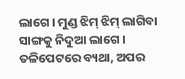ଲାଗେ । ମୁଣ୍ଡ ଝିମ୍ ଝିମ୍ ଲାଗିବା ସାଙ୍ଗକୁ ନିଦୁଆ ଲାଗେ । ତଳିପେଟରେ ବ୍ୟଥା, ଅପର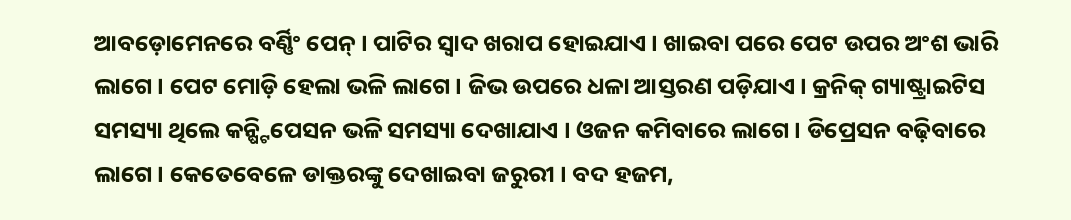ଆବଡ଼ୋମେନରେ ବର୍ଣ୍ଣିଂ ପେନ୍ । ପାଟିର ସ୍ୱାଦ ଖରାପ ହୋଇଯାଏ । ଖାଇବା ପରେ ପେଟ ଉପର ଅଂଶ ଭାରି ଲାଗେ । ପେଟ ମୋଡ଼ି ହେଲା ଭଳି ଲାଗେ । ଜିଭ ଉପରେ ଧଳା ଆସ୍ତରଣ ପଡ଼ିଯାଏ । କ୍ରନିକ୍ ଗ୍ୟାଷ୍ଟ୍ରାଇଟିସ ସମସ୍ୟା ଥିଲେ କନ୍ଷ୍ଟିପେସନ ଭଳି ସମସ୍ୟା ଦେଖାଯାଏ । ଓଜନ କମିବାରେ ଲାଗେ । ଡିପ୍ରେସନ ବଢ଼ିବାରେ ଲାଗେ । କେତେବେଳେ ଡାକ୍ତରଙ୍କୁ ଦେଖାଇବା ଜରୁରୀ । ବଦ ହଜମ,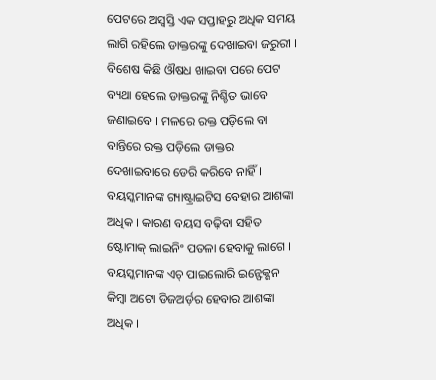ପେଟରେ ଅସ୍ୱସ୍ତି ଏକ ସପ୍ତାହରୁ ଅଧିକ ସମୟ ଲାଗି ରହିଲେ ଡାକ୍ତରଙ୍କୁ ଦେଖାଇବା ଜରୁରୀ । ବିଶେଷ କିଛି ଔଷଧ ଖାଇବା ପରେ ପେଟ ବ୍ୟଥା ହେଲେ ଡାକ୍ତରଙ୍କୁ ନିଶ୍ଚିତ ଭାବେ ଜଣାଇବେ । ମଳରେ ରକ୍ତ ପଡ଼ିଲେ ବା ବାନ୍ତିରେ ରକ୍ତ ପଡ଼ିଲେ ଡାକ୍ତର ଦେଖାଇବାରେ ଡେରି କରିବେ ନାହିଁ । ବୟସ୍କମାନଙ୍କ ଗ୍ୟାଷ୍ଟ୍ରାଇଟିସ ବେହାର ଆଶଙ୍କା ଅଧିକ । କାରଣ ବୟସ ବଢ଼ିବା ସହିତ ଷ୍ଟୋମାକ୍ ଲାଇନିଂ ପତଳା ହେବାକୁ ଲାଗେ । ବୟସ୍କମାନଙ୍କ ଏଚ୍ ପାଇଲୋରି ଇନ୍ଫେକ୍ଶନ କିମ୍ବା ଅଟୋ ଡିଜଅର୍ଡ଼ର ହେବାର ଆଶଙ୍କା ଅଧିକ ।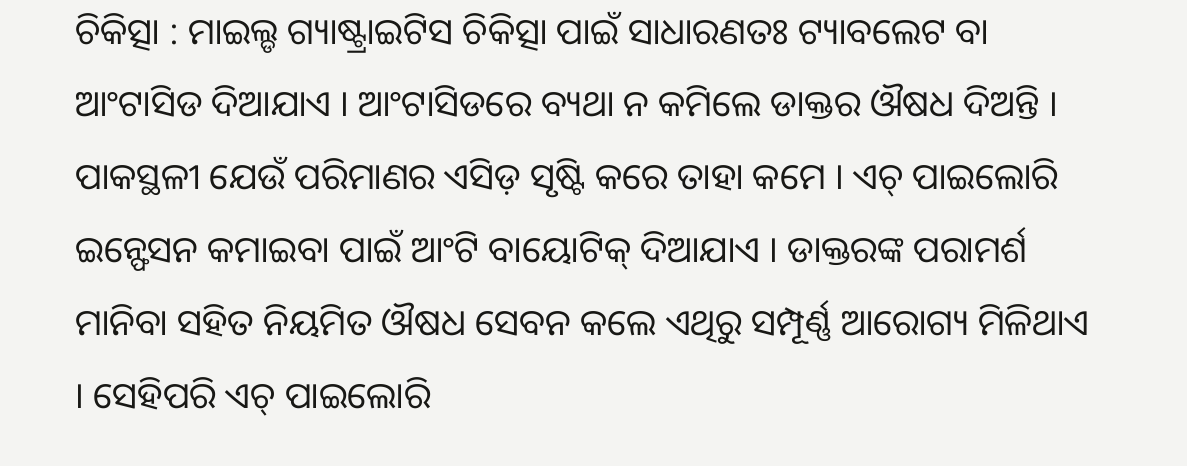ଚିକିତ୍ସା : ମାଇଲ୍ଡ ଗ୍ୟାଷ୍ଟ୍ରାଇଟିସ ଚିକିତ୍ସା ପାଇଁ ସାଧାରଣତଃ ଟ୍ୟାବଲେଟ ବା ଆଂଟାସିଡ ଦିଆଯାଏ । ଆଂଟାସିଡରେ ବ୍ୟଥା ନ କମିଲେ ଡାକ୍ତର ଔଷଧ ଦିଅନ୍ତି । ପାକସ୍ଥଳୀ ଯେଉଁ ପରିମାଣର ଏସିଡ଼ ସୃଷ୍ଟି କରେ ତାହା କମେ । ଏଚ୍ ପାଇଲୋରି ଇନ୍ଫେସନ କମାଇବା ପାଇଁ ଆଂଟି ବାୟୋଟିକ୍ ଦିଆଯାଏ । ଡାକ୍ତରଙ୍କ ପରାମର୍ଶ ମାନିବା ସହିତ ନିୟମିତ ଔଷଧ ସେବନ କଲେ ଏଥିରୁ ସମ୍ପୂର୍ଣ୍ଣ ଆରୋଗ୍ୟ ମିଳିଥାଏ । ସେହିପରି ଏଚ୍ ପାଇଲୋରି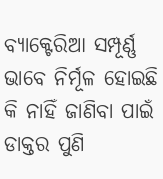ବ୍ୟାକ୍ଟେରିଆ ସମ୍ପୂର୍ଣ୍ଣ ଭାବେ ନିର୍ମୂଳ ହୋଇଛି କି ନାହିଁ ଜାଣିବା ପାଇଁ ଡାକ୍ତର ପୁଣି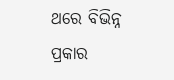ଥରେ ବିଭିନ୍ନ ପ୍ରକାର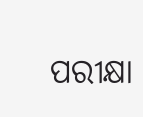ପରୀକ୍ଷା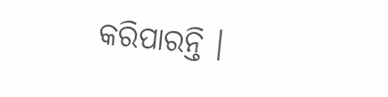କରିପାରନ୍ତି ।